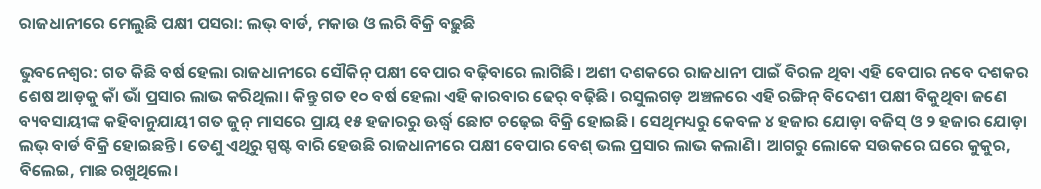ରାଜଧାନୀରେ ମେଲୁଛି ପକ୍ଷୀ ପସରା: ଲଭ୍ ବାର୍ଡ, ମକାଉ ଓ ଲରି ବିକ୍ରି ବଢ଼ୁଛି

ଭୁବନେଶ୍ବର: ଗତ କିଛି ବର୍ଷ ହେଲା ରାଜଧାନୀରେ ସୌକିନ୍‌ ପକ୍ଷୀ ବେପାର ବଢ଼ିବାରେ ଲାଗିଛି। ଅଶୀ ଦଶକରେ ରାଜଧାନୀ ପାଇଁ ବିରଳ ଥିବା ଏହି ବେପାର ନବେ ଦଶକର ଶେଷ ଆଡ଼କୁ କାଁ ଭାଁ ପ୍ରସାର ଲାଭ କରିଥିଲା। କିନ୍ତୁ ଗତ ୧୦ ବର୍ଷ ହେଲା ଏହି କାରବାର ଢେର୍ ବଢ଼ିଛି। ରସୁଲଗଡ଼ ଅଞ୍ଚଳରେ ଏହି ରଙ୍ଗିନ୍‌ ବିଦେଶୀ ପକ୍ଷୀ ବିକୁଥିବା ଜଣେ ବ୍ୟବସାୟୀଙ୍କ କହିବାନୁଯାୟୀ ଗତ ଜୁନ୍‌ ମାସରେ ପ୍ରାୟ ୧୫ ହଜାରରୁ ଊର୍ଦ୍ଧ୍ବ ଛୋଟ ଚଢ଼େଇ ବିକ୍ରି ହୋଇଛି। ସେଥିମଧ୍ୟରୁ କେବଳ ୪ ହଜାର ଯୋଡ଼ା ବଜିସ୍ ଓ ୨ ହଜାର ଯୋଡ଼ା ଲଭ୍ ବାର୍ଡ ବିକ୍ରି ହୋଇଛନ୍ତି। ତେଣୁ ଏଥିରୁ ସ୍ପଷ୍ଟ ବାରି ହେଉଛି ରାଜଧାନୀରେ ପକ୍ଷୀ ବେପାର ବେଶ୍ ଭଲ ପ୍ରସାର ଲାଭ କଲାଣି। ଆଗରୁ ଲୋକେ ସଉକରେ ଘରେ କୁକୁର, ବିଲେଇ, ମାଛ ରଖୁଥିଲେ।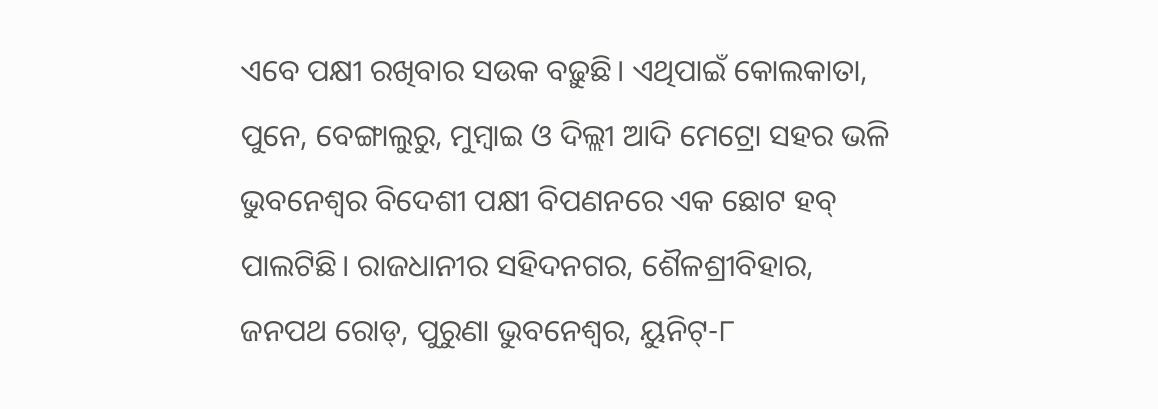ଏବେ ପକ୍ଷୀ ରଖିବାର ସଉକ ବଢ଼ୁଛି। ଏଥିପାଇଁ କୋଲକାତା, ପୁନେ, ବେଙ୍ଗାଲୁରୁ, ମୁମ୍ବାଇ ଓ ଦିଲ୍ଲୀ ଆଦି ମେଟ୍ରୋ ସହର ଭଳି ଭୁବନେଶ୍ବର ବିଦେଶୀ ପକ୍ଷୀ ବିପଣନରେ ଏକ ଛୋଟ ହବ୍ ପାଲଟିଛି। ରାଜଧାନୀର ସହିଦନଗର, ଶୈଳଶ୍ରୀବିହାର, ଜନପଥ ରୋଡ୍, ପୁରୁଣା ଭୁବନେଶ୍ବର, ୟୁନିଟ୍-୮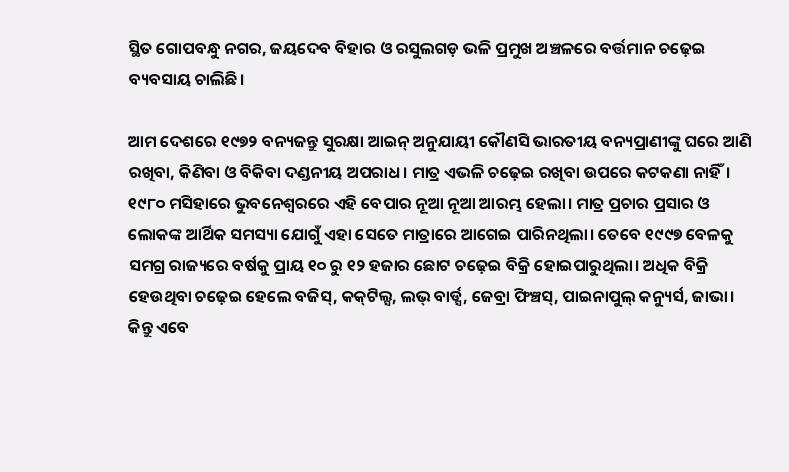ସ୍ଥିତ ଗୋପବନ୍ଧୁ ନଗର, ଜୟଦେବ ବିହାର ଓ ରସୁଲଗଡ଼ ଭଳି ପ୍ରମୁଖ ଅଞ୍ଚଳରେ ବର୍ତ୍ତମାନ ଚଢ଼େଇ ବ୍ୟବସାୟ ଚାଲିଛି।

ଆମ ଦେଶରେ ୧୯୭୨ ବନ୍ୟଜନ୍ତୁ ସୁରକ୍ଷା ଆଇନ୍ ଅନୁଯାୟୀ କୌଣସି ଭାରତୀୟ ବନ୍ୟପ୍ରାଣୀଙ୍କୁ ଘରେ ଆଣି ରଖିବା, କିଣିବା ଓ ବିକିବା ଦଣ୍ଡନୀୟ ଅପରାଧ। ମାତ୍ର ଏଭଳି ଚଢ଼େଇ ରଖିବା ଉପରେ କଟକଣା ନାହିଁ। ୧୯୮୦ ମସିହାରେ ଭୁବନେଶ୍ବରରେ ଏହି ବେପାର ନୂଆ ନୂଆ ଆରମ୍ଭ ହେଲା। ମାତ୍ର ପ୍ରଚାର ପ୍ରସାର ଓ ଲୋକଙ୍କ ଆର୍ଥିକ ସମସ୍ୟା ଯୋଗୁଁ ଏହା ସେତେ ମାତ୍ରାରେ ଆଗେଇ ପାରିନଥିଲା। ତେବେ ୧୯୯୭ ବେଳକୁ ସମଗ୍ର ରାଜ୍ୟରେ ବର୍ଷକୁ ପ୍ରାୟ ୧୦ ରୁ ୧୨ ହଜାର ଛୋଟ ଚଢ଼େଇ ବିକ୍ରି ହୋଇପାରୁଥିଲା। ଅଧିକ ବିକ୍ରି ହେଉଥିବା ଚଢ଼େଇ ହେଲେ ବଜିସ୍, କକ୍‌ଟିଲ୍ସ, ଲଭ୍ ବାର୍ଡ୍ସ, ଜେବ୍ରା ଫିଞ୍ଚସ୍, ପାଇନାପୁଲ୍ କନ୍ୟୁର୍ସ, ଜାଭା। କିନ୍ତୁ ଏବେ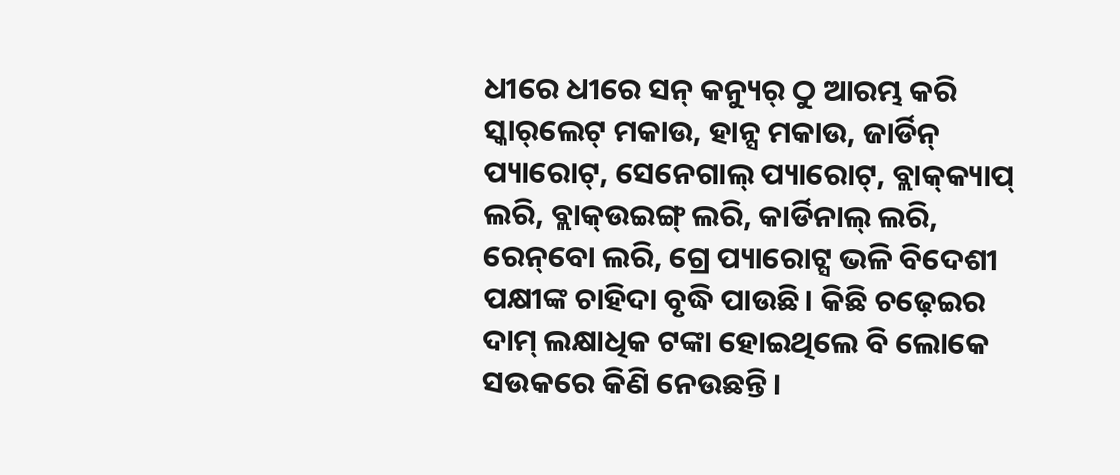ଧୀରେ ଧୀରେ ସନ୍ କନ୍ୟୁର୍ ଠୁ ଆରମ୍ଭ କରି ସ୍କାର୍‌ଲେଟ୍ ମକାଉ, ହାନ୍ସ ମକାଉ, ଜାର୍ଡିନ୍ ପ୍ୟାରୋଟ୍, ସେନେଗାଲ୍ ପ୍ୟାରୋଟ୍, ବ୍ଲାକ୍‌କ୍ୟାପ୍ ଲରି, ବ୍ଲାକ୍‌ଉଇଙ୍ଗ୍ ଲରି, କାର୍ଡିନାଲ୍ ଲରି, ରେନ୍‌ବୋ ଲରି, ଗ୍ରେ ପ୍ୟାରୋଟ୍ସ ଭଳି ବିଦେଶୀ ପକ୍ଷୀଙ୍କ ଚାହିଦା ବୃଦ୍ଧି ପାଉଛି। କିଛି ଚଢ଼େଇର ଦାମ୍‌ ଲକ୍ଷାଧିକ ଟଙ୍କା ହୋଇଥିଲେ ବି ଲୋକେ ସଉକରେ କିଣି ନେଉଛନ୍ତି।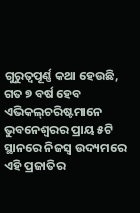ଗୁରୁତ୍ବପୂର୍ଣ୍ଣ କଥା ହେଉଛି, ଗତ ୭ ବର୍ଷ ହେବ ଏଭିକଲ୍‌ଚରିଷ୍ଟମାନେ ଭୁବନେଶ୍ବରର ପ୍ରାୟ ୫ଟି ସ୍ଥାନରେ ନିଜସ୍ବ ଉଦ୍ୟମରେ ଏହି ପ୍ରଜାତିର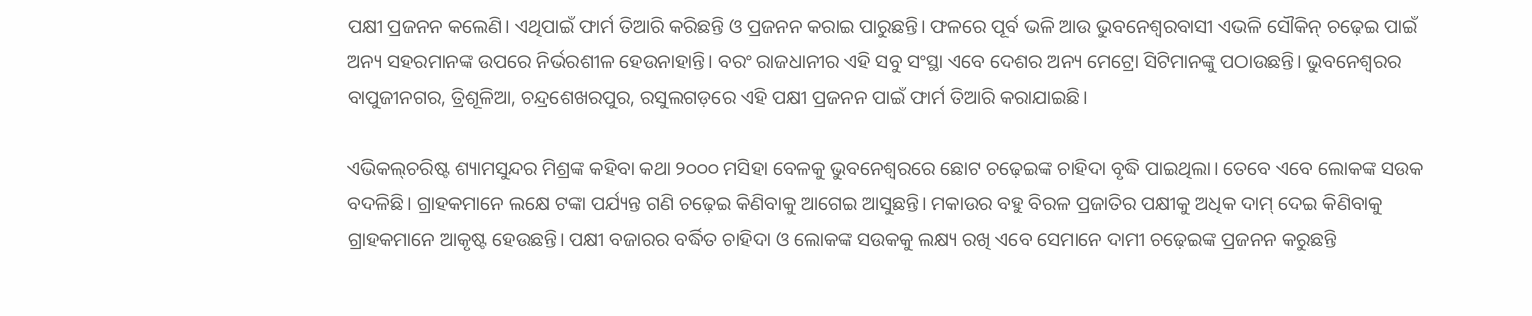ପକ୍ଷୀ ପ୍ରଜନନ କଲେଣି। ଏଥିପାଇଁ ଫାର୍ମ ତିଆରି କରିଛନ୍ତି ଓ ପ୍ରଜନନ କରାଇ ପାରୁଛନ୍ତି। ଫଳରେ ପୂର୍ବ ଭଳି ଆଉ ଭୁବନେଶ୍ବରବାସୀ ଏଭଳି ସୌକିନ୍‌ ଚଢ଼େଇ ପାଇଁ ଅନ୍ୟ ସହରମାନଙ୍କ ଉପରେ ନିର୍ଭରଶୀଳ ହେଉନାହାନ୍ତି। ବରଂ ରାଜଧାନୀର ଏହି ସବୁ ସଂସ୍ଥା‌ ଏବେ ଦେଶର ଅନ୍ୟ ମେଟ୍ରୋ ସିଟିମାନଙ୍କୁ ପଠାଉଛନ୍ତି। ଭୁବନେଶ୍ବରର ବାପୁଜୀନଗର, ତ୍ରିଶୂଳିଆ, ଚନ୍ଦ୍ରଶେଖରପୁର, ରସୁଲଗଡ଼ରେ ଏହି ପକ୍ଷୀ ପ୍ରଜନନ ପାଇଁ ଫାର୍ମ ତିଆରି କରାଯାଇଛି।

ଏଭିକଲ୍‌ଚରିଷ୍ଟ ଶ୍ୟାମସୁନ୍ଦର ମିଶ୍ରଙ୍କ କହିବା କଥା ୨୦୦୦ ମସିହା ବେଳକୁ ଭୁବନେଶ୍ବରରେ ଛୋଟ ଚଢ଼େଇଙ୍କ ଚାହିଦା ବୃଦ୍ଧି ପାଇଥିଲା। ତେବେ ଏବେ ଲୋକଙ୍କ ସଉକ ବଦଳିଛି। ଗ୍ରାହକମାନେ ଲକ୍ଷେ ଟଙ୍କା ପର୍ଯ୍ୟନ୍ତ ଗଣି ଚଢ଼େଇ କିଣିବାକୁ ଆଗେଇ ଆସୁଛନ୍ତି। ମକାଉର ବହୁ ବିରଳ ପ୍ରଜାତିର ପକ୍ଷୀକୁ ଅଧିକ ଦାମ୍‌ ଦେଇ କିଣିବାକୁ ଗ୍ରାହକମାନେ ଆକୃଷ୍ଟ ହେଉଛନ୍ତି। ପକ୍ଷୀ ବଜାରର ବର୍ଦ୍ଧିତ ଚାହିଦା ଓ ଲୋକଙ୍କ ସଉକକୁ ଲକ୍ଷ୍ୟ ରଖି ଏବେ ସେମାନେ ଦାମୀ ଚଢ଼େଇଙ୍କ ପ୍ରଜନନ କରୁଛନ୍ତି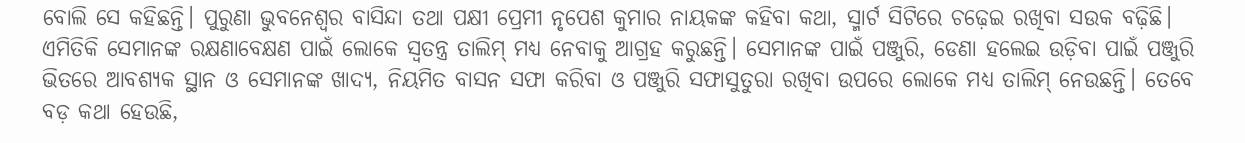ବୋଲି ସେ କହିଛନ୍ତି। ପୁରୁଣା ଭୁବନେଶ୍ବର ବାସିନ୍ଦା ତଥା ପକ୍ଷୀ ପ୍ରେମୀ ନୃପେଶ କୁମାର ନାୟକଙ୍କ କହିବା କଥା, ସ୍ମାର୍ଟ ସିଟିରେ ଚଢ଼େଇ ରଖିବା ସଉକ ବଢ଼ିଛି। ଏମିତିକି ସେମାନଙ୍କ ରକ୍ଷଣାବେକ୍ଷଣ ପାଇଁ ଲୋକେ ସ୍ବତନ୍ତ୍ର ତାଲିମ୍ ମଧ୍ୟ ନେବାକୁ ଆଗ୍ରହ କରୁଛନ୍ତି। ସେମାନଙ୍କ ପାଇଁ ପଞ୍ଜୁରି, ଡେଣା ହଲେଇ ଉଡ଼ିବା ପାଇଁ ପଞ୍ଜୁରି ଭିତରେ ଆବଶ୍ୟକ ସ୍ଥାନ ଓ ସେମାନଙ୍କ ଖାଦ୍ୟ, ନିୟମିତ ବାସନ ସଫା କରିବା ଓ ପଞ୍ଜୁରି ସଫାସୁତୁରା ରଖିବା ଉପରେ ଲୋକେ ମଧ୍ୟ ତାଲିମ୍‌ ନେଉଛନ୍ତି। ତେବେ ବଡ଼ କଥା ହେଉଛି,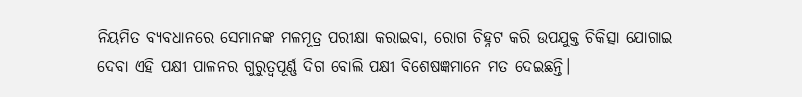ନିୟମିତ ବ୍ୟବଧାନରେ ସେମାନଙ୍କ ମଳମୂତ୍ର ପରୀକ୍ଷା କରାଇବା, ରୋଗ ଚିହ୍ନଟ କରି ଉପଯୁକ୍ତ ଚିକିତ୍ସା ଯୋଗାଇ ଦେବା ଏହି ପକ୍ଷୀ ପାଳନର ଗୁରୁତ୍ବପୂର୍ଣ୍ଣ ଦିଗ ବୋଲି ପକ୍ଷୀ ବିଶେଷଜ୍ଞମାନେ ମତ ଦେଇଛନ୍ତି।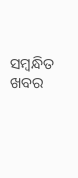ସମ୍ବନ୍ଧିତ ଖବର